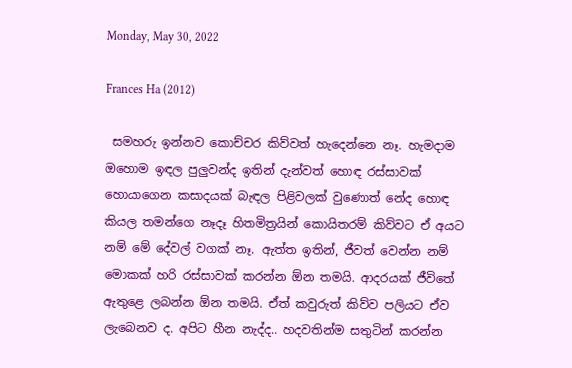Monday, May 30, 2022

Frances Ha (2012)

 සමහරු ඉන්නව කොච්චර කිව්වත් හැදෙන්නෙ නෑ. හැමදාම ඔහොම ඉඳල පුලුවන්ද ඉතින් දැන්වත් හොඳ රස්සාවක් හොයාගෙන කසාදයක් බැඳල පිළිවලක් වුණොත් නේද හොඳ කියල තමන්ගෙ නෑදෑ හිතමිත්‍රයින් කොයිතරම් කිව්වට ඒ අයට නම් මේ දේවල් වගක් නෑ. ඇත්ත ඉතින්, ජීවත් වෙන්න නම් මොකක් හරි රස්සාවක් කරන්න ඕන තමයි. ආදරයක් ජීවිතේ ඇතුළෙ ලබන්න ඕන තමයි. ඒත් කවුරුත් කිව්ව පලියට ඒව ලැබෙනව ද. අපිට හීන නැද්ද.. හදවතින්ම සතුටින් කරන්න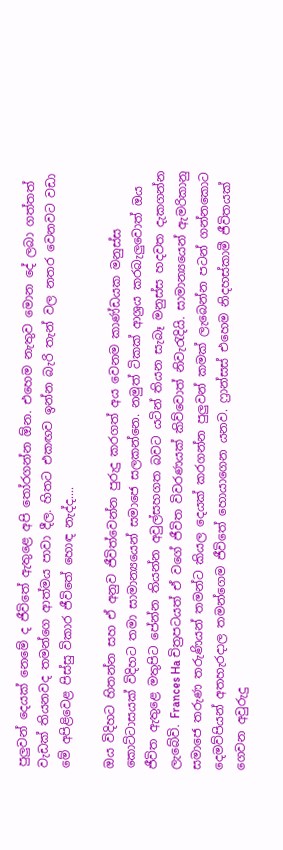පුලුවන් දෙයක් නෙමේ ද ජීවිතේ ඇතුළෙ අපි තෝරගන්න ඕන. එහෙම නැතුව මොන දේ ලබා ගත්තත් වැඩක් තියනවද තමන්ගෙ ආත්මය පාවා දීල. හිතට එකඟව ඉන්න බැරි තැන් වල නතර වෙනවට වඩා මේ අපිළිවෙළ පිස්සු විකාර ජීවිතේ හොඳ නැද්ද....

ඔය විදිහට හිතන්න සහ ඒ අනුව ජීවිත්වෙන්න පුරුදු කරගත් අය වෙනම කාණ්ඩයක මනුස්ස කොට්ටාසයක් විදිහට තමා සාමාන්‍යයෙන් සමාජෙ සලකන්නෙ. නමුත් ටිකක් ආශ්‍රය කරබැලුවොත් ඔය ජීවිත ඇතුළෙ මතුපිට පේන්න තියන්න අවුල්සහගත බවට යටින් තියන සැබෑ මනුස්ස හදවත දැකගන්න ලැබේවි. Frances Ha චිත්‍රපටයත් ඒ වගේ ජීවිත විවරණයක් කිව්වොත් නිවැරැදියි. සාමාන්‍යයෙන් ඇමරිකානු සමාජෙ තරුණ තරුණියන් තමන්ට කියල දෙයක් කරගන්න පුලුවන් කමක් ලැබෙන්න පටන් ගන්නකොට දෙමව්පියන් අතහැරදාල තමන්ගෙම ජීවිතේ හොයාගෙන යනව. ෆ්‍රාන්සස් එහෙම නිදහස්කාමී ජීවිතයක් ගෙවන අවුරුදු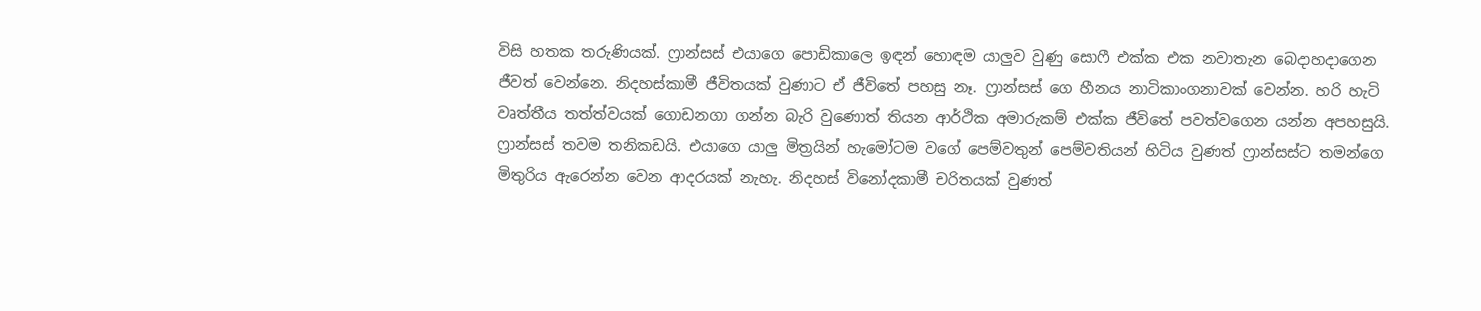විසි හතක තරුණියක්. ෆ්‍රාන්සස් එයාගෙ පොඩිකාලෙ ඉඳන් හොඳම යාලුව වුණු සොෆී එක්ක එක නවාතැන බෙදාහදාගෙන ජීවත් වෙන්නෙ. නිදහස්කාමී ජීවිතයක් වුණාට ඒ ජීවිතේ පහසු නෑ. ෆ්‍රාන්සස් ගෙ හීනය නාටිකාංගනාවක් වෙන්න. හරි හැටි වෘත්තීය තත්ත්වයක් ගොඩනගා ගන්න බැරි වුණොත් තියන ආර්ථික අමාරුකම් එක්ක ජීවිතේ පවත්වගෙන යන්න අපහසුයි. ෆ්‍රාන්සස් තවම තනිකඩයි. එයාගෙ යාලු මිත්‍රයින් හැමෝටම වගේ පෙම්වතුන් පෙම්වතියන් හිටිය වුණත් ෆ්‍රාන්සස්ට තමන්ගෙ මිතුරිය ඇරෙන්න වෙන ආදරයක් නැහැ. නිදහස් විනෝදකාමී චරිතයක් වුණත්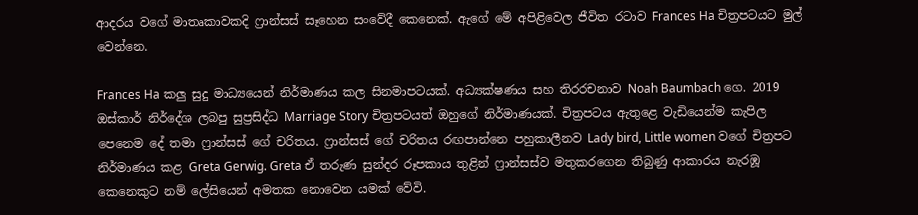ආදරය වගේ මාතෘකාවකදි ෆ්‍රාන්සස් සෑහෙන සංවේදී කෙනෙක්. ඇගේ මේ අපිළිවෙල ජීවිත රටාව Frances Ha චිත්‍රපටයට මුල් වෙන්නෙ.

Frances Ha කලු සුදු මාධ්‍යයෙන් නිර්මාණය කල සිනමාපටයක්. අධ්‍යක්ෂණය සහ තිරරචනාව Noah Baumbach ගෙ. 2019 ඔස්කාර් නිර්දේශ ලබපු සුප්‍රසිද්ධ Marriage Story චිත්‍රපටයත් ඔහුගේ නිර්මාණයක්. චිත්‍රපටය ඇතුළෙ වැඩියෙන්ම කැපිල පෙනෙම දේ තමා ෆ්‍රාන්සස් ගේ චරිතය. ෆ්‍රාන්සස් ගේ චරිතය රඟපාන්නෙ පහුකාලීනව Lady bird, Little women වගේ චිත්‍රපට නිර්මාණය කළ Greta Gerwig. Greta ඒ තරුණ සුන්දර රූපකාය තුළින් ෆ්‍රාන්සස්ව මතුකරගෙන තිබුණු ආකාරය නැරඹූ කෙනෙකුට නම් ලේසියෙන් අමතක නොවෙන යමක් වේවි.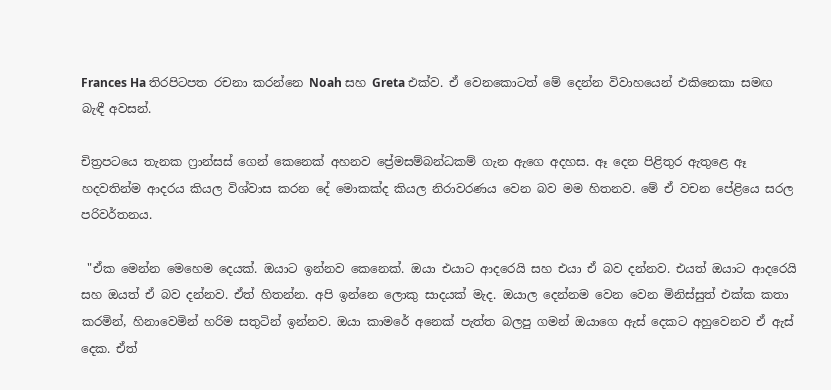Frances Ha තිරපිටපත රචනා කරන්නෙ Noah සහ Greta එක්ව. ඒ වෙනකොටත් මේ දෙන්න විවාහයෙන් එකිනෙකා සමඟ බැඳී අවසන්.

චිත්‍රපටයෙ තැනක ෆ්‍රාන්සස් ගෙන් කෙනෙක් අහනව ප්‍රේමසම්බන්ධකම් ගැන ඇගෙ අදහස. ඈ දෙන පිළිතුර ඇතුළෙ ඈ හදවතින්ම ආදරය කියල විශ්වාස කරන දේ මොකක්ද කියල නිරාවරණය වෙන බව මම හිතනව. මේ ඒ වචන පේළියෙ සරල පරිවර්තනය.

 "ඒක මෙන්න මෙහෙම දෙයක්. ඔයාට ඉන්නව කෙනෙක්. ඔයා එයාට ආදරෙයි සහ එයා ඒ බව දන්නව. එයත් ඔයාට ආදරෙයි සහ ඔයත් ඒ බව දන්නව. ඒත් හිතන්න. අපි ඉන්නෙ ලොකු සාදයක් මැද. ඔයාල දෙන්නම වෙන වෙන මිනිස්සුත් එක්ක කතා කරමින්, හිනාවෙමින් හරිම සතුටින් ඉන්නව. ඔයා කාමරේ අනෙක් පැත්ත බලපු ගමන් ඔයාගෙ ඇස් දෙකට අහුවෙනව ඒ ඇස් දෙක. ඒත්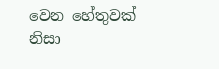වෙන හේතුවක් නිසා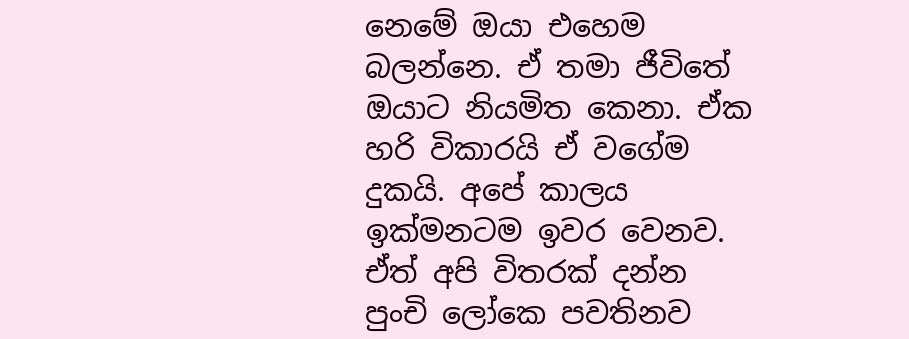නෙමේ ඔයා එහෙම බලන්නෙ. ඒ තමා ජීවිතේ ඔයාට නියමිත කෙනා. ඒක හරි විකාරයි ඒ වගේම දුකයි. අපේ කාලය ඉක්මනටම ඉවර වෙනව. ඒත් අපි විතරක් දන්න පුංචි ලෝකෙ පවතිනව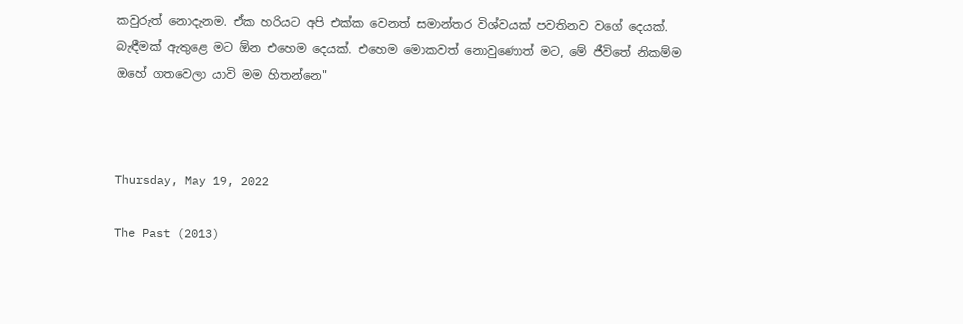කවුරුත් නොදැනම. ඒක හරියට අපි එක්ක වෙනත් සමාන්තර විශ්වයක් පවතිනව වගේ දෙයක්. බැඳීමක් ඇතුළෙ මට ඕන එහෙම දෙයක්. එහෙම මොකවත් නොවුණොත් මට, මේ ජීවිතේ නිකම්ම ඔහේ ගතවෙලා යාවි මම හිතන්නෙ"



Thursday, May 19, 2022

The Past (2013)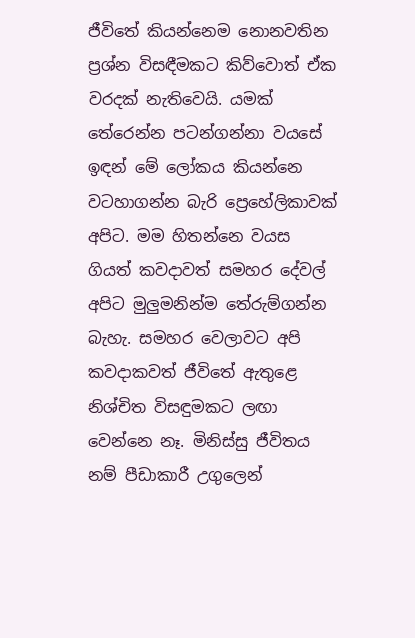ජීවිතේ කියන්නෙම නොනවතින ප්‍රශ්න විසඳීමකට කිව්වොත් ඒක වරදක් නැතිවෙයි. යමක් තේරෙන්න පටන්ගන්නා වයසේ ඉඳන් මේ ලෝකය කියන්නෙ  වටහාගන්න බැරි ප්‍රෙහේලිකාවක් අපිට. මම හිතන්නෙ වයස ගියත් කවදාවත් සමහර දේවල් අපිට මුලුමනින්ම තේරුම්ගන්න බැහැ. සමහර වෙලාවට අපි කවදාකවත් ජීවිතේ ඇතුළෙ නිශ්චිත විසඳුමකට ලඟා වෙන්නෙ නෑ. මිනිස්සු ජීවිතය නම් පීඩාකාරී උගුලෙන්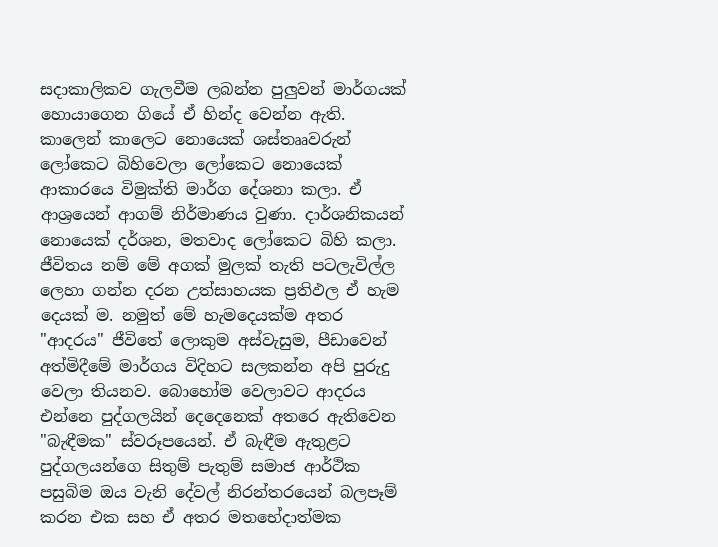සදාකාලිකව ගැලවීම ලබන්න පුලුවන් මාර්ගයක් හොයාගෙන ගියේ ඒ හින්ද වෙන්න ඇති. කාලෙන් කාලෙට නොයෙක් ශස්තෲවරුන් ලෝකෙට බිහිවෙලා ලෝකෙට නොයෙක් ආකාරයෙ විමුක්ති මාර්ග දේශනා කලා. ඒ ආශ්‍රයෙන් ආගම් නිර්මාණය වුණා. දාර්ශනිකයන් නොයෙක් දර්ශන, මතවාද ලෝකෙට බිහි කලා. ජීවිතය නම් මේ අගක් මුලක් තැති පටලැවිල්ල ලෙහා ගන්න දරන උත්සාහයක ප්‍රතිඵල ඒ හැම දෙයක් ම. නමුත් මේ හැමදෙයක්ම අතර "ආදරය" ජීවිතේ ලොකුම අස්වැසුම, පීඩාවෙන් අත්මිදීමේ මාර්ගය විදිහට සලකන්න අපි පුරුදු වෙලා තියනව. බොහෝම වෙලාවට ආදරය එන්නෙ පුද්ගලයින් දෙදෙනෙක් අතරෙ ඇතිවෙන "බැඳීමක" ස්වරූපයෙන්. ඒ බැඳීම ඇතුළට පුද්ගලයන්ගෙ සිතුම් පැතුම් සමාජ ආර්ථික පසුබිම ඔය වැනි දේවල් නිරන්තරයෙන් බලපෑම් කරන එක සහ ඒ අතර මතභේදාත්මක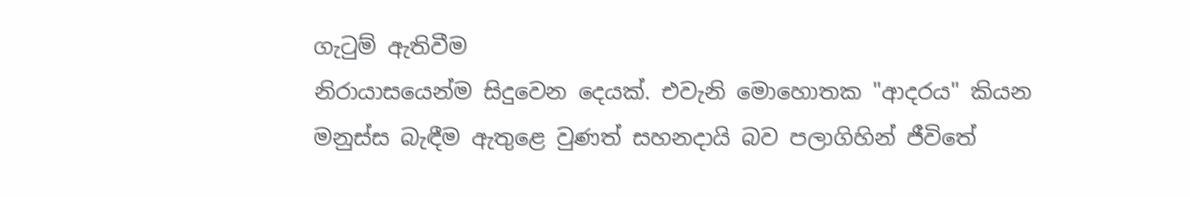ගැටුම් ඇතිවීම
නිරායාසයෙන්ම සිදුවෙන දෙයක්. එවැනි මොහොතක "ආදරය" කියන මනුස්ස බැඳීම ඇතුළෙ වුණත් සහනදායි බව පලාගිහින් ජීවිතේ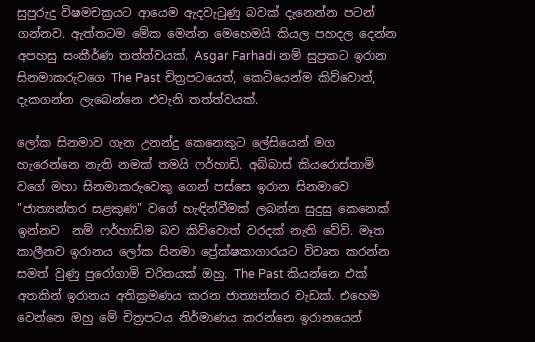සුපුරුදු විෂමචක්‍රයට ආයෙම ඇදවැටුණු බවක් දැනෙන්න පටන් ගන්නව. ඇත්තටම මේක මෙන්න මෙහෙමයි කියල පහදල දෙන්න අපහසු සංකීර්ණ තත්ත්වයක්. Asgar Farhadi නම් සුප්‍රකට ඉරාන සිනමාකරුවගෙ The Past චිත්‍රපටයෙත්, කෙටියෙන්ම කිව්වොත්, දැකගන්න ලැබෙන්නෙ එවැනි තත්ත්වයක්.

ලෝක සිනමාව ගැන උනන්දු කෙනෙකුට ලේසියෙන් මග හැරෙන්නෙ නැති නමක් තමයි ෆර්හාඩි. අබ්බාස් කියරොස්තාමි වගේ මහා සිනමාකරුවෙකු ගෙන් පස්සෙ ඉරාන සිනමාවෙ "ජාත්‍යන්තර සළකුණ" වගේ හැඳින්වීමක් ලබන්න සුදුසු කෙනෙක් ඉන්නව  නම් ෆර්හාඩිම බව කිව්වොත් වරදක් නැති වේවි. මෑත කාලීනව ඉරානය ලෝක සිනමා ප්‍රේක්ෂකාගාරයට විවෘත කරන්න සමත් වුණු පුරෝගාමි චරිතයක් ඔහු. The Past කියන්නෙ එක් අතකින් ඉරානය අතික්‍රමණය කරන ජාත්‍යන්තර වැඩක්. එහෙම වෙන්නෙ ඔහු මේ චිත්‍රපටය නිර්මාණය කරන්නෙ ඉරානයෙන්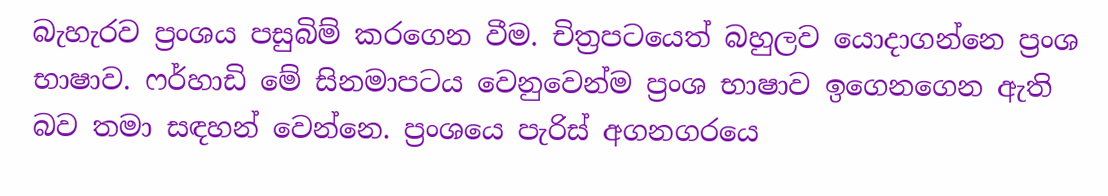බැහැරව ප්‍රංශය පසුබිම් කරගෙන වීම. චිත්‍රපටයෙත් බහුලව යොදාගන්නෙ ප්‍රංශ භාෂාව. ෆර්හාඩි මේ සිනමාපටය වෙනුවෙන්ම ප්‍රංශ භාෂාව ඉගෙනගෙන ඇති බව තමා සඳහන් වෙන්නෙ. ප්‍රංශයෙ පැරිස් අගනගරයෙ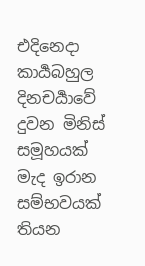එදිනෙදා කාර්‍යබහුල දිනචර්‍යාවේ දුවන මිනිස් සමූහයක් මැද ඉරාන සම්භවයක් තියන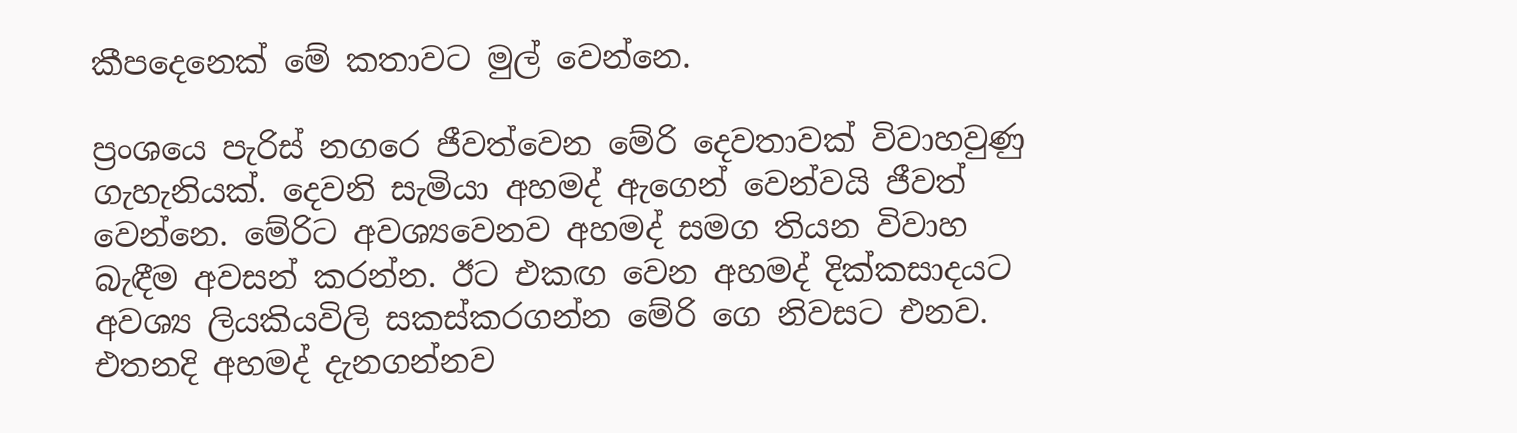කීපදෙනෙක් මේ කතාවට මුල් වෙන්නෙ.

ප්‍රංශයෙ පැරිස් නගරෙ ජීවත්වෙන මේරි දෙවතාවක් විවාහවුණු ගැහැනියක්. දෙවනි සැමියා අහමද් ඇගෙන් වෙන්වයි ජීවත් වෙන්නෙ. මේරිට අවශ්‍යවෙනව අහමද් සමග තියන විවාහ බැඳීම අවසන් කරන්න. ඊට එකඟ වෙන අහමද් දික්කසාදයට අවශ්‍ය ලියකියවිලි සකස්කරගන්න මේරි ගෙ නිවසට එනව. එතනදි අහමද් දැනගන්නව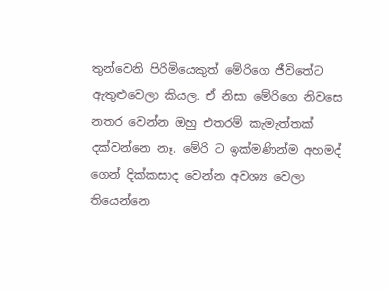තුන්වෙනි පිරිමියෙකුත් මේරිගෙ ජීවිතේට ඇතුළුවෙලා කියල. ඒ නිසා මේරිගෙ නිවසෙ නතර වෙන්න ඔහු එතරම් කැමැත්තක් දක්වන්නෙ නෑ. මේරි ට ඉක්මණින්ම අහමද් ගෙන් දික්කසාද වෙන්න අවශ්‍ය වෙලා තියෙන්නෙ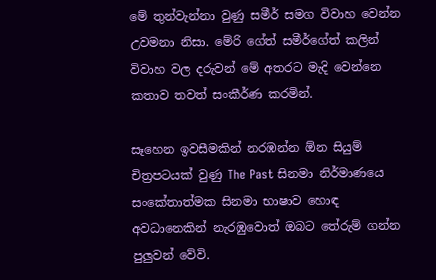මේ තුන්වැන්නා වුණු සමීර් සමග විවාහ වෙන්න උවමනා නිසා. මේරි ගේත් සමීර්ගේත් කලින් විවාහ වල දරුවන් මේ අතරට මැදි වෙන්නෙ කතාව තවත් සංකීර්ණ කරමින්.

සෑහෙන ඉවසීමකින් නරඹන්න ඕන සියුම් චිත්‍රපටයක් වුණු The Past සිනමා නිර්මාණයෙ සංකේතාත්මක සිනමා භාෂාව හොඳ අවධානෙකින් නැරඹුවොත් ඔබට තේරුම් ගන්න පුලුවන් වේවි.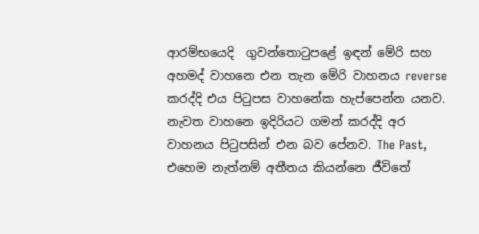ආරම්භයෙදි  ගුවන්තොටුපළේ ඉඳන් මේරි සහ අහමද් වාහනෙ එන තැන මේරි වාහනය reverse කරද්දි එය පිටුපස වාහනේක හැප්පෙන්න යනව. නැවත වාහනෙ ඉදිරියට ගමන් කරද්දි අර වාහනය පිටුපසින් එන බව පේනව. The Past, එහෙම නැත්නම් අතීතය කියන්නෙ ජීවිතේ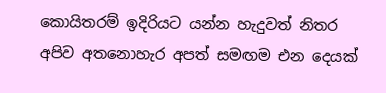කොයිතරම් ඉදිරියට යන්න හැදුවත් නිතර අපිව අතනොහැර අපත් සමඟම එන දෙයක්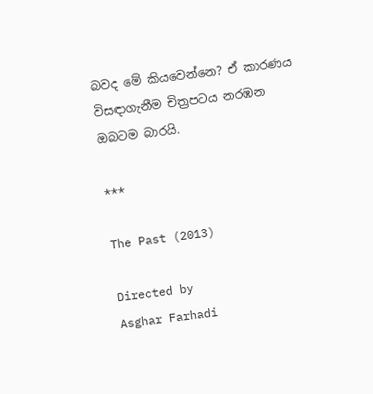බවද මේ කියවෙන්නෙ? ඒ කාරණය විසඳාගැනීම චිත්‍රපටය නරඹන ඔබටම බාරයි.

***

The Past (2013)

Directed by
Asghar Farhadi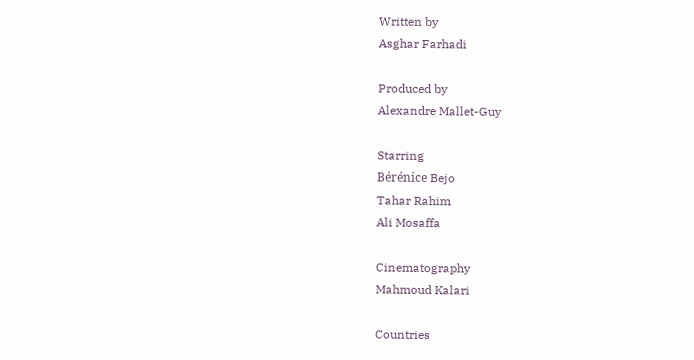Written by
Asghar Farhadi

Produced by
Alexandre Mallet-Guy

Starring
Bérénice Bejo
Tahar Rahim
Ali Mosaffa

Cinematography
Mahmoud Kalari

Countries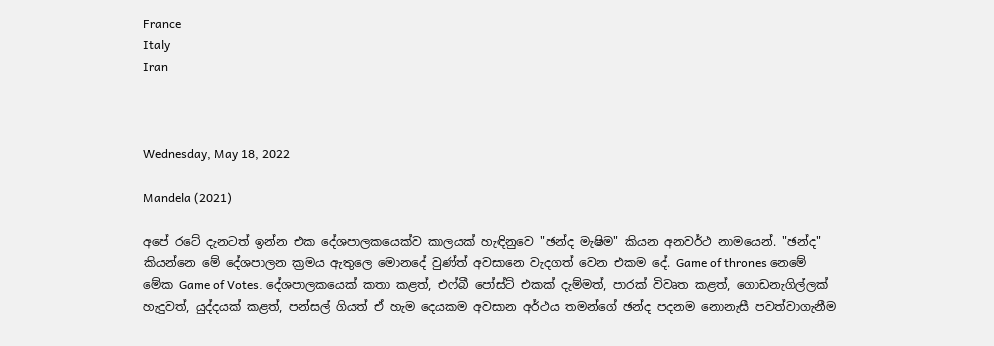France
Italy
Iran



Wednesday, May 18, 2022

Mandela (2021)

අපේ රටේ දැනටත් ඉන්න එක දේශපාලකයෙක්ව කාලයක් හැඳිනුවෙ "ඡන්ද මැෂිම" කියන අනවර්ථ නාමයෙන්. "ඡන්ද" කියන්නෙ මේ දේශපාලන ක්‍රමය ඇතුලෙ මොනදේ වුණ්ත් අවසානෙ වැදගත් වෙන එකම දේ. Game of thrones නෙමේ මේක Game of Votes. දේශපාලකයෙක් කතා කළත්, එෆ්බී පෝස්ට් එකක් දැම්මත්, පාරක් විවෘත කළත්, ගොඩනැගිල්ලක් හැදුවත්, යුද්දයක් කළත්, පන්සල් ගියත් ඒ හැම දෙයකම අවසාන අර්ථය තමන්ගේ ඡන්ද පදනම නොනැසී පවත්වාගැනීම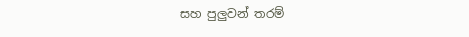සහ පුලුවන් තරම්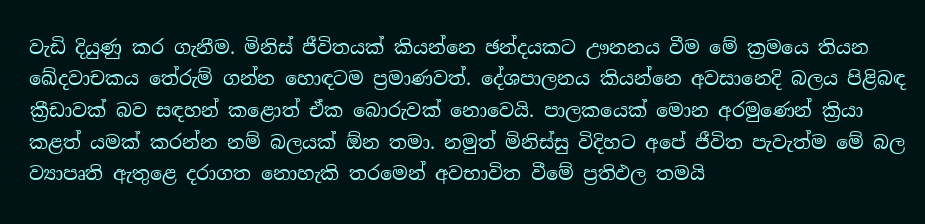වැඩි දියුණු කර ගැනීම. මිනිස් ජීවිතයක් කියන්නෙ ඡන්දයකට ඌනනය වීම මේ ක්‍රමයෙ තියන ඛේදවාචකය තේරුම් ගන්න හොඳටම ප්‍රමාණවත්. දේශපාලනය කියන්නෙ අවසානෙදි බලය පිළිබඳ ක්‍රීඩාවක් බව සඳහන් කළොත් ඒක බොරුවක් නොවෙයි. පාලකයෙක් මොන අරමුණෙන් ක්‍රියා කළත් යමක් කරන්න නම් බලයක් ඕන තමා. නමුත් මිනිස්සු විදිහට අපේ ජීවිත පැවැත්ම මේ බල ව්‍යාපෘති ඇතුළෙ දරාගත නොහැකි තරමෙන් අවභාවිත වීමේ ප්‍රතිඵල තමයි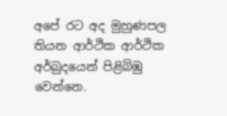අපේ රට අද මුහුණපල තියන ආර්ථික ආර්ථික අර්බුදයෙන් පිළිබිඹු වෙන්නෙ.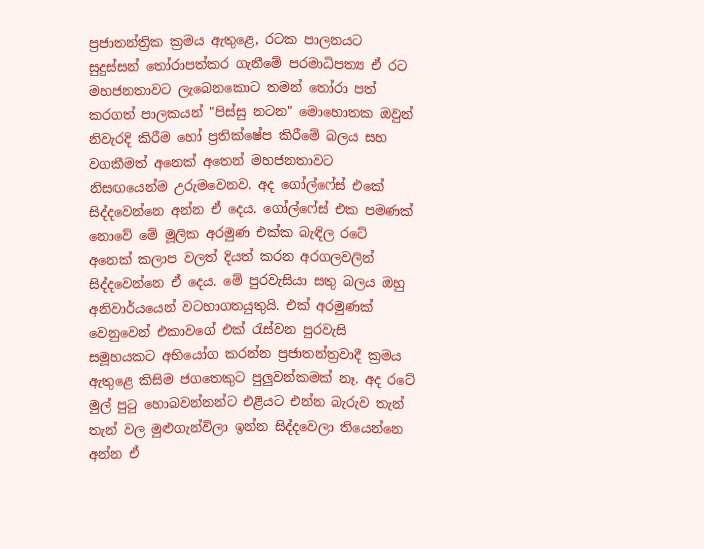ප්‍රජාතන්ත්‍රික ක්‍රමය ඇතුළෙ, රටක පාලනයට සුදුස්සන් තෝරාපත්කර ගැනීමේ පරමාධිපත්‍ය ඒ රට මහජනතාවට ලැබෙනකොට තමන් තෝරා පත් කරගත් පාලකයන් "පිස්සු නටන" මොහොතක ඔවුන් නිවැරදි කිරීම හෝ ප්‍රතික්ෂේප කිරීමේ බලය සහ වගකීමත් අනෙක් අතෙන් මහජනතාවට නිසඟයෙන්ම උරුමවෙනව. අද ගෝල්ෆේස් එකේ සිද්දවෙන්නෙ අන්න ඒ දෙය. ගෝල්ෆේස් එක පමණක් නොවේ මේ මූලික අරමුණ එක්ක බැඳිල රටේ අනෙක් කලාප වලත් දියත් කරන අරගලවලින් සිද්දවෙන්නෙ ඒ දෙය. මේ පුරවැසියා සතු බලය ඔහු අනිවාර්යයෙන් වටහාගතයුතුයි. එක් අරමුණක් වෙනුවෙන් එකාවගේ එක්‍ රැස්වන පුරවැසි සමූහයකට අභියෝග කරන්න ප්‍රජාතන්ත්‍රවාදී ක්‍රමය ඇතුළෙ කිසිම ජගතෙකුට පුලුවන්කමක් නෑ. අද රටේ මුල් පුටු හොබවන්නන්ට එළියට එන්න බැරුව තැන් තැන් වල මුළුගැන්විලා ඉන්න සිද්දවෙලා තියෙන්නෙ අන්න ඒ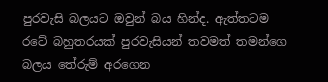පුරවැසි බලයට ඔවුන් බය හින්ද. ඇත්තටම රටේ බහුතරයක් පුරවැසියන් තවමත් තමන්ගෙ බලය තේරුම් අරගෙන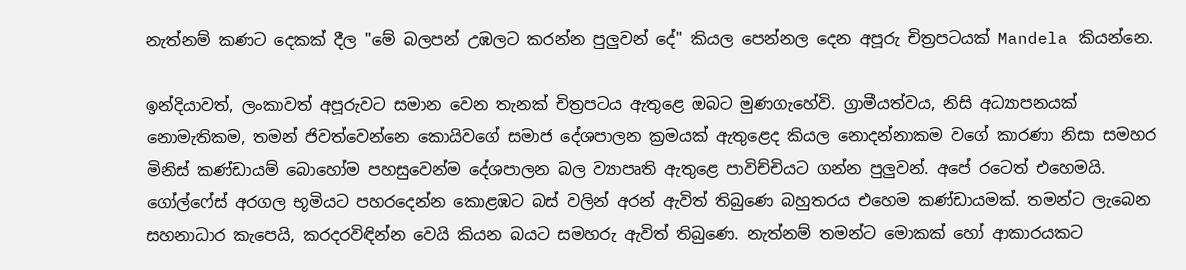නැත්නම් කණට දෙකක් දීල "මේ බලපන් උඹලට කරන්න පුලුවන් දේ" කියල පෙන්නල දෙන අපූරු චිත්‍රපටයක් Mandela කියන්නෙ.

ඉන්දියාවත්, ලංකාවත් අපූරුවට සමාන වෙන තැනක් චිත්‍රපටය ඇතුළෙ ඔබට මුණගැහේවි. ග්‍රාමීයත්වය, නිසි අධ්‍යාපනයක් නොමැතිකම, තමන් ජිවත්වෙන්නෙ කොයිවගේ සමාජ දේශපාලන ක්‍රමයක් ඇතුළෙද කියල නොදන්නාකම වගේ කාරණා නිසා සමහර මිනිස් කණ්ඩායම් බොහෝම පහසුවෙන්ම දේශපාලන බල ව්‍යාපෘති ඇතුළෙ පාවිච්චියට ගන්න පුලුවන්. අපේ රටෙත් එහෙමයි. ගෝල්ෆේස් අරගල භූමියට පහරදෙන්න කොළඹට බස් වලින් අරන් ඇවිත් තිබුණෙ බහුතරය එහෙම කණ්ඩායමක්. තමන්ට ලැබෙන සහනාධාර කැපෙයි, කරදරවිඳින්න වෙයි කියන බයට සමහරු ඇවිත් තිබුණෙ. නැත්නම් තමන්ට මොකක් හෝ ආකාරයකට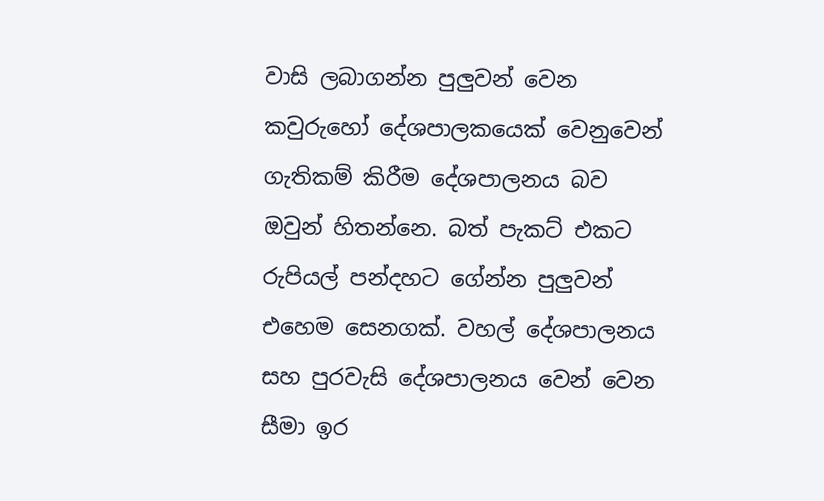වාසි ලබාගන්න පුලුවන් වෙන කවුරුහෝ දේශපාලකයෙක් වෙනුවෙන් ගැතිකම් කිරීම දේශපාලනය බව ඔවුන් හිතන්නෙ. බත් පැකට් එකට රුපියල් පන්දහට ගේන්න පුලුවන් එහෙම සෙනගක්. වහල් දේශපාලනය සහ පුරවැසි දේශපාලනය වෙන් වෙන සීමා ඉර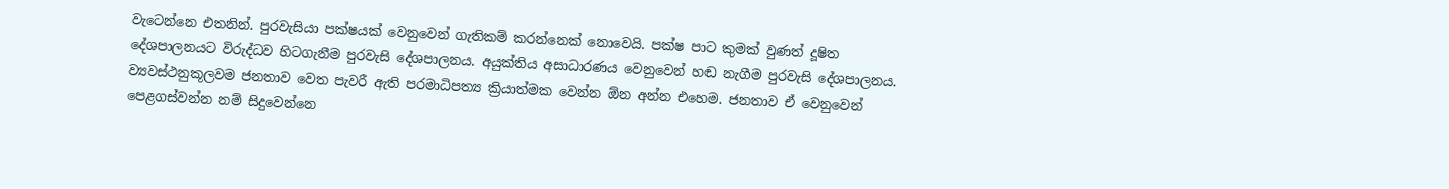වැටෙන්නෙ එතනින්. පුරවැසියා පක්ෂයක් වෙනුවෙන් ගැතිකම් කරන්නෙක් නොවෙයි. පක්ෂ පාට කුමක් වුණත් දූෂිත දේශපාලනයට විරුද්ධව හිටගැනීම පුරවැසි දේශපාලනය. අයුක්තිය අසාධාරණය වෙනුවෙන් හඬ නැගීම පුරවැසි දේශපාලනය. ව්‍යවස්ථනුකූලවම ජනතාව වෙත පැවරී ඇති පරමාධිපත්‍ය ක්‍රියාත්මක වෙන්න ඕන අන්න එහෙම. ජනතාව ඒ වෙනුවෙන් පෙළගස්වන්න නම් සිදුවෙන්නෙ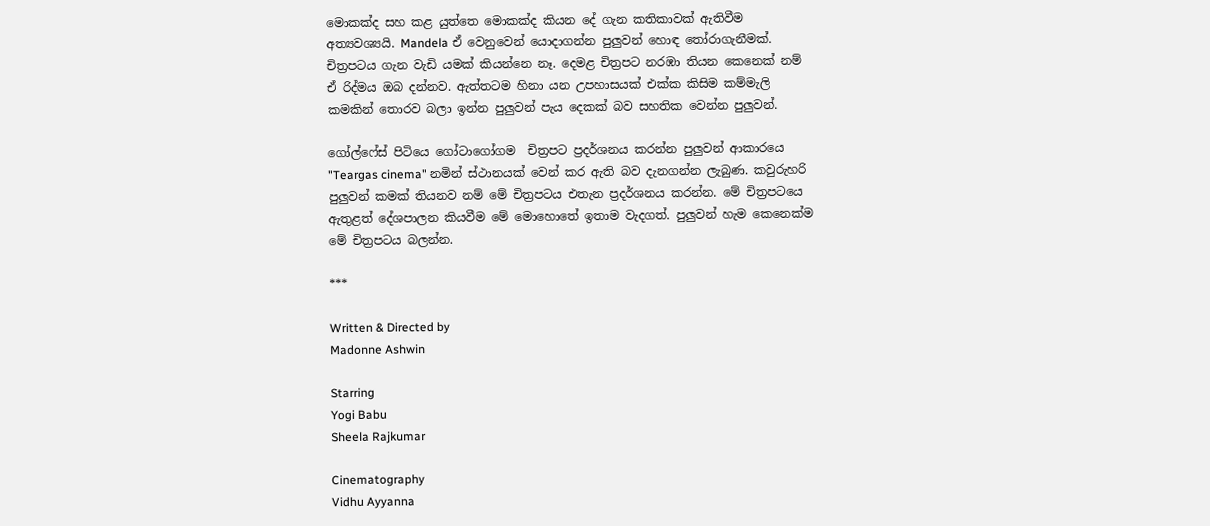මොකක්ද සහ කළ යුත්තෙ මොකක්ද කියන දේ ගැන කතිකාවක් ඇතිවීම අත්‍යවශ්‍යයි. Mandela ඒ වෙනුවෙන් යොදාගන්න පුලුවන් හොඳ තෝරාගැනීමක්. චිත්‍රපටය ගැන වැඩි යමක් කියන්නෙ නෑ. දෙමළ චිත්‍රපට නරඹා තියන කෙනෙක් නම් ඒ රිද්මය ඔබ දන්නව. ඇත්තටම හිනා යන උපහාසයක් එක්ක කිසිම කම්මැලි කමකින් තොරව බලා ඉන්න පුලුවන් පැය දෙකක් බව සහතික වෙන්න පුලුවන්.

ගෝල්ෆේස් පිටියෙ ගෝටාගෝගම  චිත්‍රපට ප්‍රදර්ශනය කරන්න පුලුවන් ආකාරයෙ "Teargas cinema" නමින් ස්ථානයක් වෙන් කර ඇති බව දැනගන්න ලැබුණ. කවුරුහරි පුලුවන් කමක් තියනව නම් මේ චිත්‍රපටය එතැන ප්‍රදර්ශනය කරන්න. මේ චිත්‍රපටයෙ ඇතුළත් දේශපාලන කියවීම මේ මොහොතේ ඉතාම වැදගත්. පුලුවන් හැම කෙනෙක්ම මේ චිත්‍රපටය බලන්න.

***

Written & Directed by
Madonne Ashwin

Starring
Yogi Babu
Sheela Rajkumar

Cinematography
Vidhu Ayyanna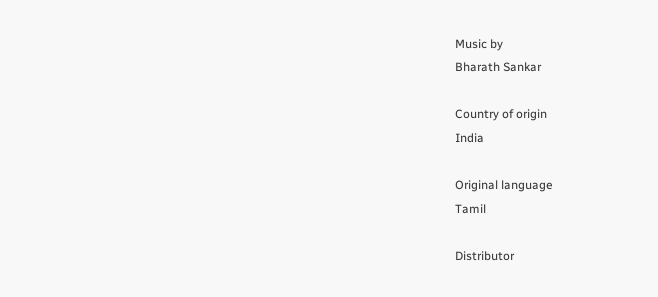Music by
Bharath Sankar

Country of origin
India

Original language
Tamil

Distributor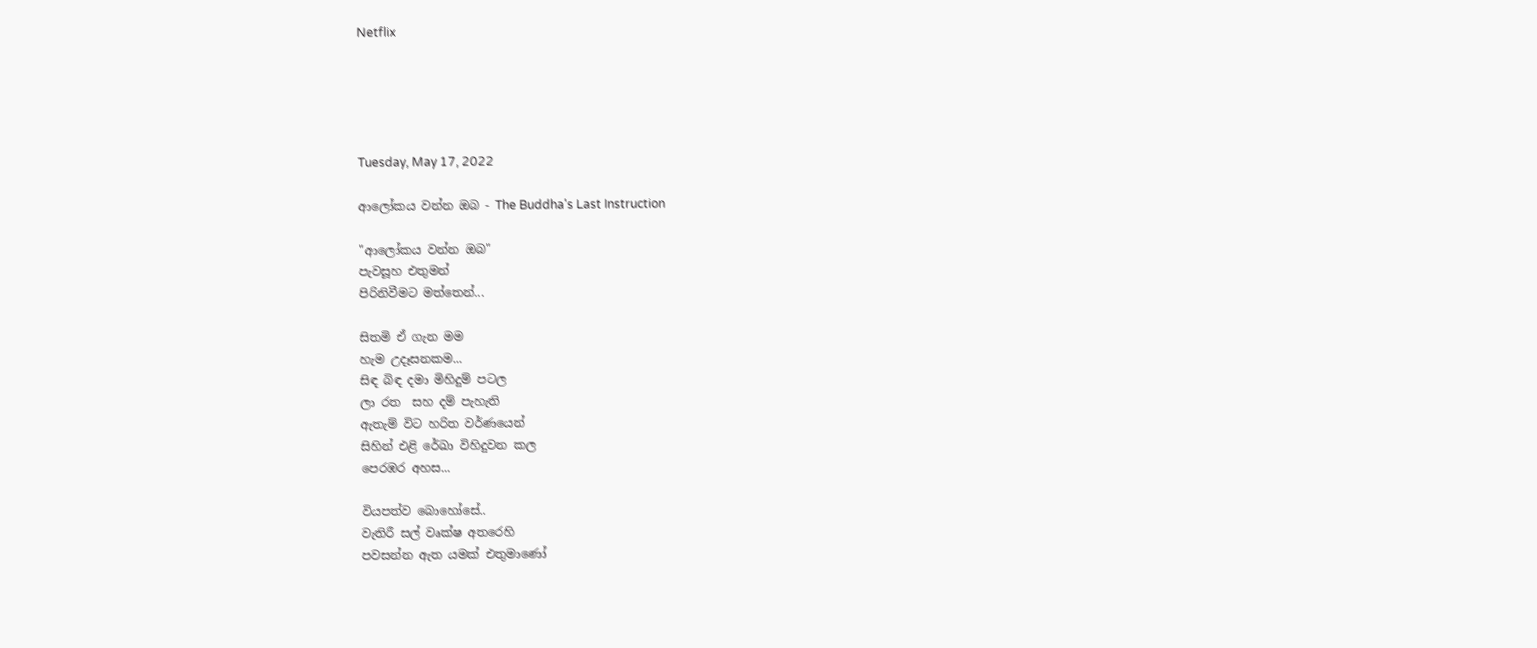Netflix





Tuesday, May 17, 2022

ආලෝකය වන්න ඔබ - The Buddha's Last Instruction

"ආලෝකය වන්න ඔබ"
පැවසූහ එතුමන්
පිරිනිවීමට මත්තෙන්...

සිතමි ඒ ගැන මම
හැම උදෑසනකම...
සිඳ බිඳ දමා මිහිදුම් පටල
ලා රත  සහ දම් පැහැති
ඇතැම් විට හරිත වර්ණයෙන්
සිහින් එළි රේඛා විහිදුවන කල
පෙරඹර අහස...

වියපත්ව බොහෝසේ..
වැතිරී සල් වෘක්ෂ අතරෙහි
පවසන්න ඇත යමක් එතුමාණෝ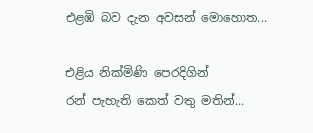එළඹි බව දැන අවසන් මොහොත...

එළිය නික්මිණි පෙරදිගින්
රන් පැහැති කෙත් වතු මතින්...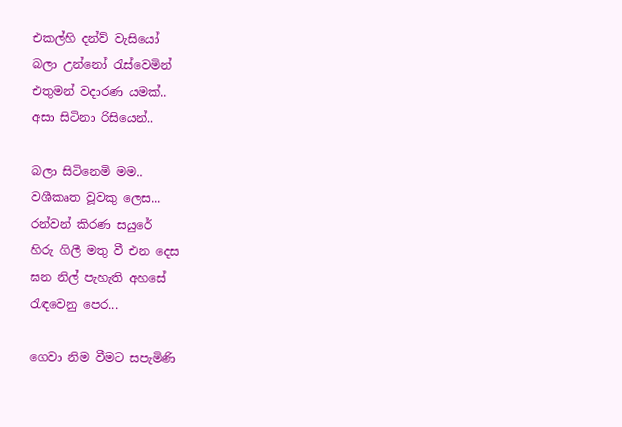එකල්හි දන්ව් වැසියෝ
බලා උන්නෝ රැස්වෙමින්
එතුමන් වදාරණ යමක්..
අසා සිටිනා රිසියෙන්..

බලා සිටිනෙමි මම..
වශීකෘත වූවකු ලෙස...
රන්වන් කිරණ සයුරේ
හිරු ගිලී මතු වී එන දෙස
ඝන නිල් පැහැති අහසේ
රැඳවෙනු පෙර...

ගෙවා නිම වීමට සපැමිණි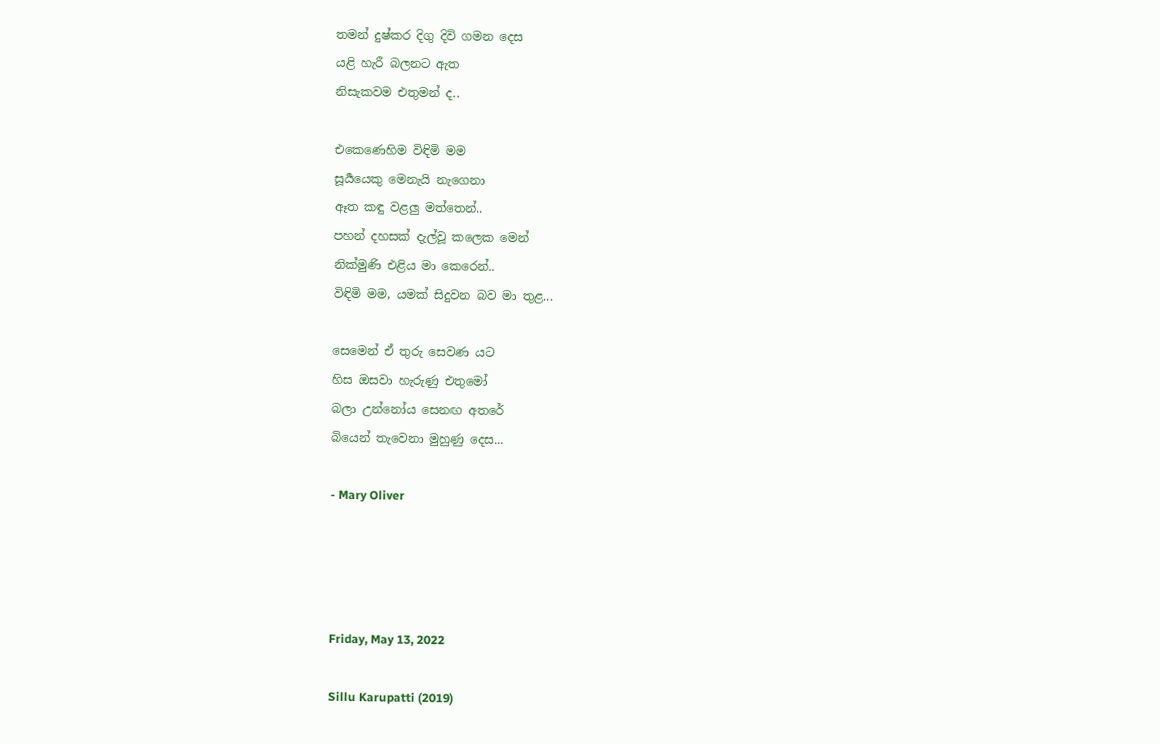තමන් දුෂ්කර දිගු දිවි ගමන දෙස
යළි හැරී බලනට ඇත
නිසැකවම එතුමන් ද..

එකෙණෙහිම විඳිමි මම
සූර්‍යයෙකු මෙනැයි නැගෙනා
ඈත කඳු වළලු මත්තෙන්..
පහන් දහසක් දැල්වූ කලෙක මෙන්
නික්මුණි එළිය මා කෙරෙන්..
විඳිමි මම, යමක් සිදුවන බව මා තුළ...

සෙමෙන් ඒ තුරු සෙවණ යට
හිස ඔසවා හැරුණු එතුමෝ
බලා උන්නෝය සෙනඟ අතරේ
බියෙන් තැවෙනා මුහුණු දෙස...

- Mary Oliver




Friday, May 13, 2022

Sillu Karupatti (2019)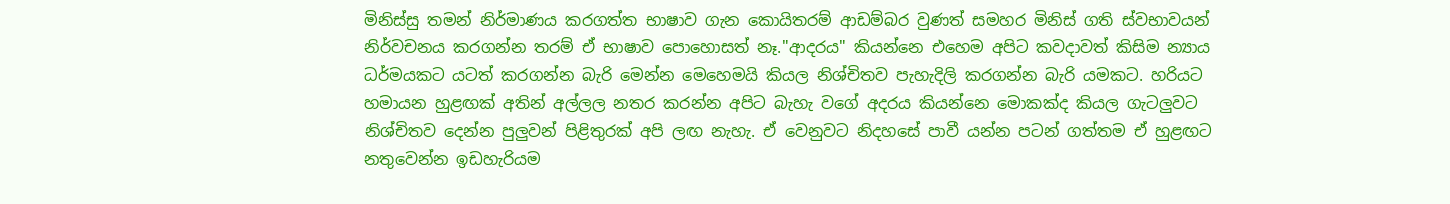මිනිස්සු තමන් නිර්මාණය කරගත්ත භාෂාව ගැන කොයිතරම් ආඩම්බර වුණත් සමහර මිනිස් ගති ස්වභාවයන් නිර්වචනය කරගන්න තරම් ඒ භාෂාව පොහොසත් නෑ."ආදරය" කියන්නෙ එහෙම අපිට කවදාවත් කිසිම න්‍යාය ධර්මයකට යටත් කරගන්න බැරි මෙන්න මෙහෙමයි කියල නිශ්චිතව පැහැදිලි කරගන්න බැරි යමකට. හරියට හමායන හුළඟක් අතින් අල්ලල නතර කරන්න අපිට බැහැ වගේ අදරය කියන්නෙ මොකක්ද කියල ගැටලුවට නිශ්චිතව දෙන්න පුලුවන් පිළිතුරක් අපි ලඟ නැහැ. ඒ වෙනුවට නිදහසේ පාවී යන්න පටන් ගත්තම ඒ හුළඟට නතුවෙන්න ඉඩහැරියම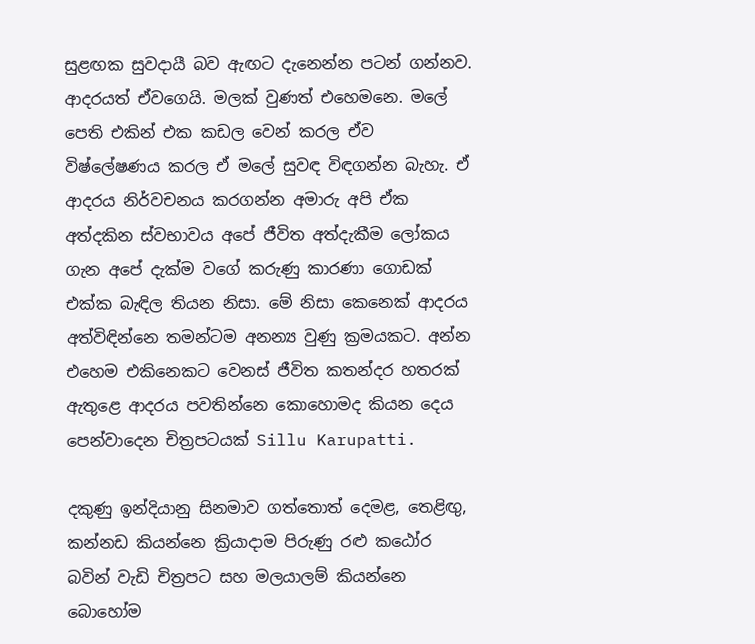සුළඟක සුවදායී බව ඇඟට දැනෙන්න පටන් ගන්නව. ආදරයත් ඒවගෙයි. මලක් වුණත් එහෙමනෙ. මලේ පෙති එකින් එක කඩල වෙන් කරල ඒව විෂ්ලේෂණය කරල ඒ මලේ සුවඳ විඳගන්න බැහැ. ඒ ආදරය නිර්වචනය කරගන්න අමාරු අපි ඒක අත්දකින ස්වභාවය අපේ ජීවිත අත්දැකීම ලෝකය ගැන අපේ දැක්ම වගේ කරුණු කාරණා ගොඩක් එක්ක බැඳිල තියන නිසා. මේ නිසා කෙනෙක් ආදරය අත්විඳින්නෙ තමන්ටම අනන්‍ය වුණු ක්‍රමයකට. අන්න එහෙම එකිනෙකට වෙනස් ජීවිත කතන්දර හතරක් ඇතුළෙ ආදරය පවතින්නෙ කොහොමද කියන දෙය පෙන්වාදෙන චිත්‍රපටයක් Sillu Karupatti.

දකුණු ඉන්දියානු සිනමාව ගත්තොත් දෙමළ, තෙළිඟු, කන්නඩ කියන්නෙ ක්‍රියාදාම පිරුණු රළු කඨෝර බවින් වැඩි චිත්‍රපට සහ මලයාලම් කියන්නෙ බොහෝම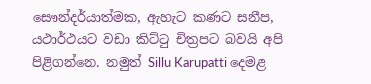සෞන්දර්යාත්මක, ඇහැට කණට සනීප, යථාර්ථයට වඩා කිට්ටු චිත්‍රපට බවයි අපි පිළිගන්නෙ. නමුත් Sillu Karupatti දෙමළ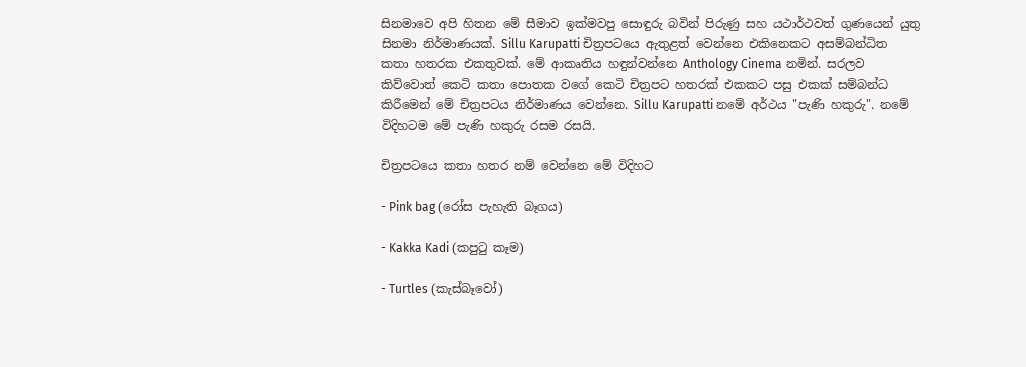සිනමාවෙ අපි හිතන මේ සීමාව ඉක්මවපු සොඳුරු බවින් පිරුණු සහ යථාර්ථවත් ගුණයෙන් යුතු සිනමා නිර්මාණයක්. Sillu Karupatti චිත්‍රපටයෙ ඇතුළත් වෙන්නෙ එකිනෙකට අසම්බන්ධිත කතා හතරක එකතුවක්. මේ ආකෘතිය හඳුන්වන්නෙ Anthology Cinema නමින්. සරලව කිව්වොත් කෙටි කතා පොතක වගේ කෙටි චිත්‍රපට හතරක් එකකට පසු එකක් සම්බන්ධ කිරීමෙන් මේ චිත්‍රපටය නිර්මාණය වෙන්නෙ. Sillu Karupatti නමේ අර්ථය "පැණි හකුරු". නමේ විදිහටම මේ පැණි හකුරු රසම රසයි.

චිත්‍රපටයෙ කතා හතර නම් වෙන්නෙ මේ විදිහට

- Pink bag (රෝස පැහැති බෑගය)

- Kakka Kadi (කපුටු කෑම)

- Turtles (කැස්බෑවෝ)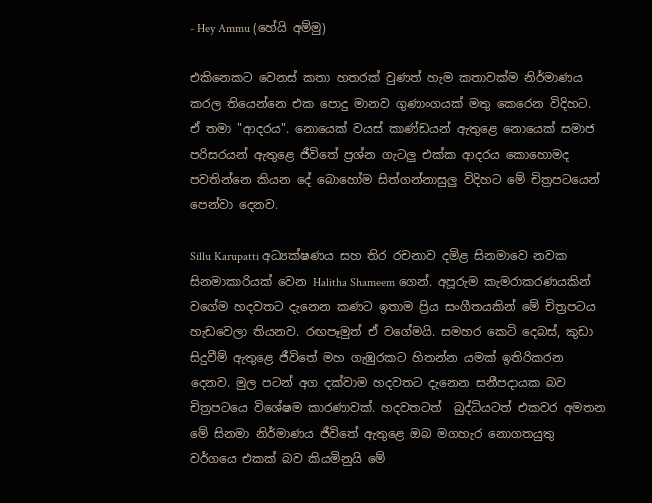- Hey Ammu (හේයි අම්මු)

එකිනෙකට වෙනස් කතා හතරක් වුණත් හැම කතාවක්ම නිර්මාණය කරල තියෙන්නෙ එක පොදු මානව ගුණාංගයක් මතු කෙරෙන විදිහට. ඒ තමා "ආදරය". නොයෙක් වයස් කාණ්ඩයන් ඇතුළෙ නොයෙක් සමාජ පරිසරයන් ඇතුළෙ ජීවිතේ ප්‍රශ්න ගැටලු එක්ක ආදරය කොහොමද පවතින්නෙ කියන දේ බොහෝම සිත්ගන්නාසුලු විදිහට මේ චිත්‍රපටයෙන් පෙන්වා දෙනව.

Sillu Karupatti අධ්‍යක්ෂණය සහ තිර රචනාව දමිළ සිනමාවෙ නවක සිනමාකාරියක් වෙන Halitha Shameem ගෙන්. අපූරුම කැමරාකරණයකින් වගේම හදවතට දැනෙන කණට ඉතාම ප්‍රිය සංගීතයකින් මේ චිත්‍රපටය හැඩවෙලා තියනව. රඟපෑමුත් ඒ වගේමයි. සමහර කෙටි දෙබස්, කුඩා සිදුවීම් ඇතුළෙ ජීවිතේ මහ ගැඹුරකට හිතන්න යමක් ඉතිරිකරන දෙනව. මුල පටන් අග දක්වාම හදවතට දැනෙන සනීපදායක බව චිත්‍රපටයෙ විශේෂම කාරණාවක්. හදවතටත්  බුද්ධියටත් එකවර අමතන මේ සිනමා නිර්මාණය ජීවිතේ ඇතුළෙ ඔබ මගහැර නොගතයුතු වර්ගයෙ එකක් බව කියමිනුයි මේ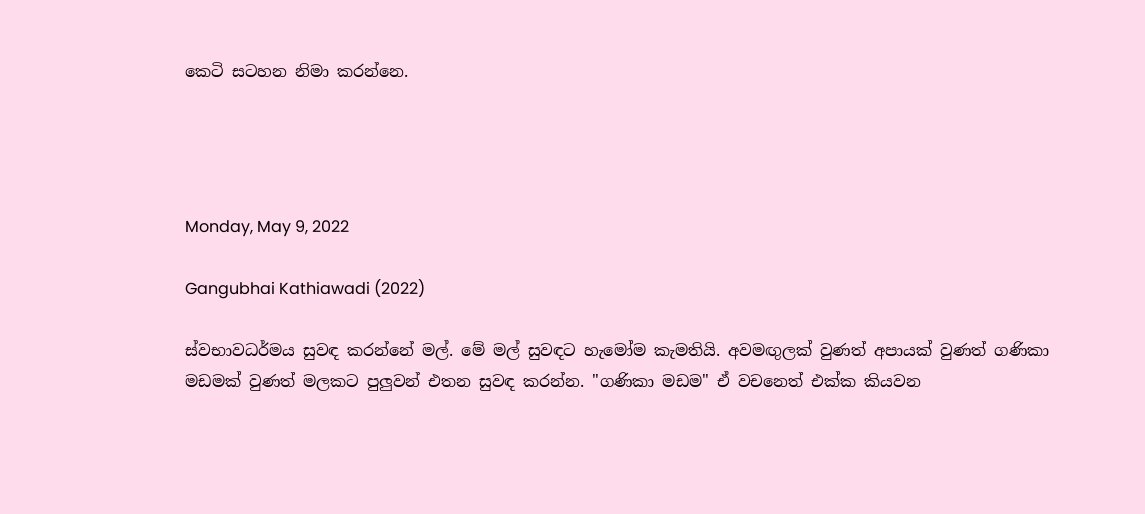කෙටි සටහන නිමා කරන්නෙ.




Monday, May 9, 2022

Gangubhai Kathiawadi (2022)

ස්වභාවධර්මය සුවඳ කරන්නේ මල්. මේ මල් සුවඳට හැමෝම කැමතියි. අවමඟුලක් වුණත් අපායක් වුණත් ගණිකා මඩමක් වුණත් මලකට පුලුවන් එතන සුවඳ කරන්න. "ගණිකා මඩම" ඒ වචනෙත් එක්ක කියවන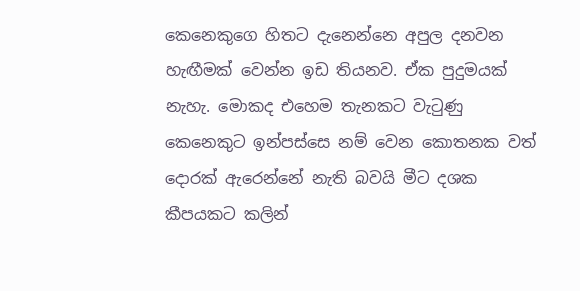කෙනෙකුගෙ හිතට දැනෙන්නෙ අපුල දනවන හැඟීමක් වෙන්න ඉඩ තියනව. ඒක පුදුමයක් නැහැ. මොකද එහෙම තැනකට වැටුණු කෙනෙකුට ඉන්පස්සෙ නම් වෙන කොතනක වත් දොරක් ඇරෙන්නේ නැති බවයි මීට දශක කීපයකට කලින්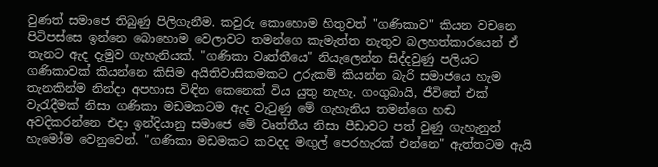වුණත් සමාජෙ තිබුණු පිලිගැනීම. කවුරු කොහොම හිතුවත් "ගණිකාව" කියන වචනෙ පිටිපස්සෙ ඉන්නෙ බොහොම වෙලාවට තමන්ගෙ කැමැත්ත නැතුව බලහත්කාරයෙන් ඒ තැනට ඇද දැමුව ගැහැනියක්. "ගණිකා වෘත්තීයෙ" නියැලෙන්න සිද්දවුණු පලියට ගණිකාවක් කියන්නෙ කිසිම අයිතිවාසිකමකට උරුකම් කියන්න බැරි සමාජයෙ හැම තැනකින්ම නින්දා අපහාස විඳින කෙනෙක් විය යුතු නැහැ. ගංගුබායි, ජීවිතේ එක් වැරැදීමක් නිසා ගණිකා මඩමකටම ඇද වැටුණු මේ ගැහැනිය තමන්ගෙ හඬ අවදිකරන්නෙ එදා ඉන්දියානු සමාජෙ මේ වෘත්තීය නිසා පීඩාවට පත් වුණු ගැහැනුන් හැමෝම වෙනුවෙන්. "ගණිකා මඩමකට කවදද මඟුල් පෙරහැරක් එන්නෙ" ඇත්තටම ඇයි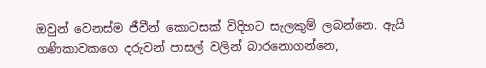ඔවුන් වෙනස්ම ජීවීන් කොටසක් විදිහට සැලකුම් ලබන්නෙ. ඇයි ගණිකාවකගෙ දරුවන් පාසල් වලින් බාරනොගන්නෙ,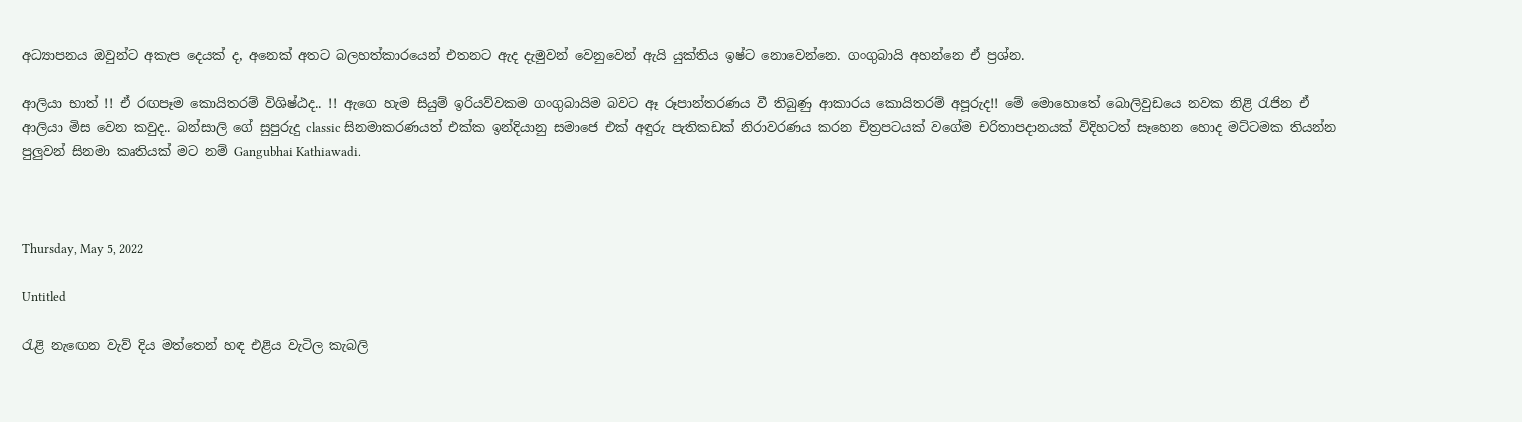අධ්‍යාපනය ඔවුන්ට අකැප දෙයක් ද, අනෙක් අතට බලහත්කාරයෙන් එතනට ඇද දැමුවන් වෙනුවෙන් ඇයි යුක්තිය ඉෂ්ට නොවෙන්නෙ. ගංගුබායි අහන්නෙ ඒ ප්‍රශ්න.

ආලියා භාත් !! ඒ රඟපෑම කොයිතරම් විශිෂ්ඨද.. !! ඇගෙ හැම සියුම් ඉරියව්වකම ගංගුබායිම බවට ඈ රූපාන්තරණය වී තිබුණු ආකාරය කොයිතරම් අපූරුද!! මේ මොහොතේ බොලිවුඩයෙ නවක නිළි රැජින ඒ ආලියා මිස වෙන කවුද.. බන්සාලි ගේ සුපුරුදු classic සිනමාකරණයත් එක්ක ඉන්දියානු සමාජෙ එක් අඳුරු පැතිකඩක් නිරාවරණය කරන චිත්‍රපටයක් වගේම චරිතාපදානයක් විදිහටත් සෑහෙන හොද මට්ටමක තියන්න පුලුවන් සිනමා කෘතියක් මට නම් Gangubhai Kathiawadi.



Thursday, May 5, 2022

Untitled

රැළි නැඟෙන වැව් දිය මත්තෙන් හඳ එළිය වැටිල කැබලි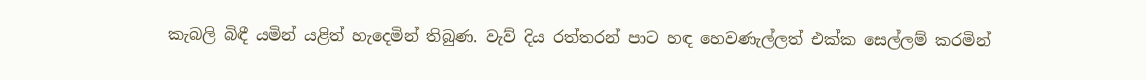කැබලි බිඳී යමින් යළිත් හැදෙමින් තිබුණ. වැව් දිය රත්තරන් පාට හඳ හෙවණැල්ලත් එක්ක සෙල්ලම් කරමින්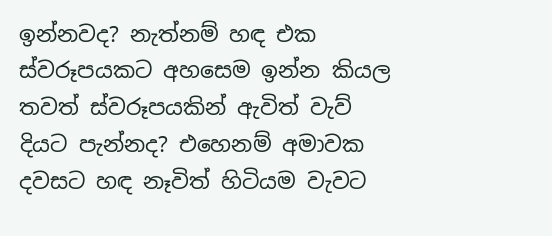ඉන්නවද? නැත්නම් හඳ එක ස්වරූපයකට අහසෙම ඉන්න කියල තවත් ස්වරූපයකින් ඇවිත් වැව් දියට පැන්නද? එහෙනම් අමාවක දවසට හඳ නෑවිත් හිටියම වැවට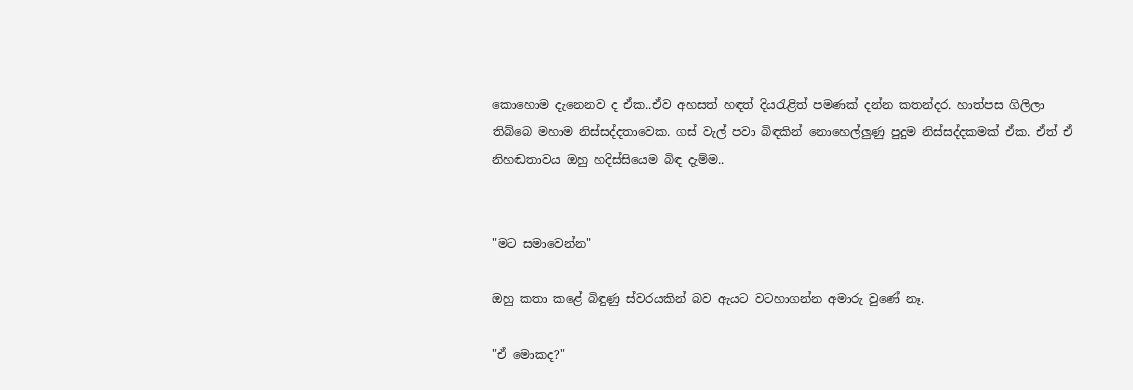කොහොම දැනෙනව ද ඒක..ඒව අහසත් හඳත් දියරැළිත් පමණක් දන්න කතන්දර. හාත්පස ගිලිලා තිබ්බෙ මහාම නිස්සද්දතාවෙක. ගස් වැල් පවා බිඳකින් නොහෙල්ලුණු පුදුම නිස්සද්දකමක් ඒක. ඒත් ඒ නිහඬතාවය ඔහු හදිස්සියෙම බිඳ දැම්ම..


"මට සමාවෙන්න"

ඔහු කතා කළේ බිඳුණු ස්වරයකින් බව ඇයට වටහාගන්න අමාරු වුණේ නෑ.

"ඒ මොකද?"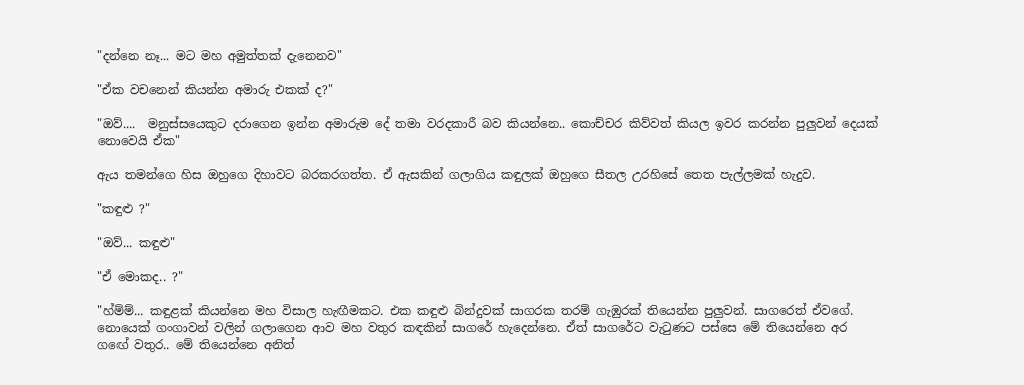"දන්නෙ නෑ... මට මහ අමුත්තක් දැනෙනව"

"ඒක වචනෙන් කියන්න අමාරු එකක් ද?"

"ඔව්....  මනුස්සයෙකුට දරාගෙන ඉන්න අමාරුම දේ තමා වරදකාරී බව කියන්නෙ.. කොච්චර කිව්වත් කියල ඉවර කරන්න පුලුවන් දෙයක් නොවෙයි ඒක"

ඇය තමන්ගෙ හිස ඔහුගෙ දිහාවට බරකරගත්ත. ඒ ඇසකින් ගලාගිය කඳුලක් ඔහුගෙ සීතල උරහිසේ තෙත පැල්ලමක් හැදුව.

"කඳුළු ?"

"ඔව්... කඳුළු"

"ඒ මොකද.. ?"

"හ්ම්ම්... කඳුළක් කියන්නෙ මහ විසාල හැඟීමකට. එක කඳුළු බින්දුවක් සාගරක තරම් ගැඹුරක් තියෙන්න පුලුවන්. සාගරෙත් ඒවගේ. නොයෙක් ගංගාවන් වලින් ගලාගෙන ආව මහ වතුර කඳකින් සාගරේ හැදෙන්නෙ. ඒත් සාගරේට වැටුණට පස්සෙ මේ තියෙන්නෙ අර ගඟේ වතුර.. මේ තියෙන්නෙ අනිත්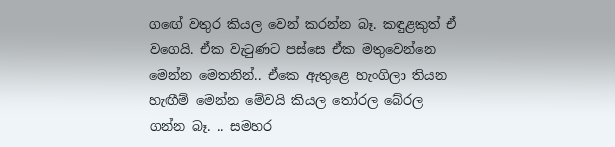ගඟේ වතුර කියල වෙන් කරන්න බෑ. කඳුළකුත් ඒ වගෙයි. ඒක වැටුණට පස්සෙ ඒක මතුවෙන්නෙ මෙන්න මෙතනින්.. ඒකෙ ඇතුළෙ හැංගිලා තියන හැඟීම් මෙන්න මේවයි කියල තෝරල බේරල ගන්න බෑ. .. සමහර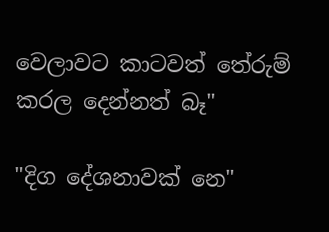වෙලාවට කාටවත් තේරුම් කරල දෙන්නත් බෑ"

"දිග දේශනාවක් නෙ"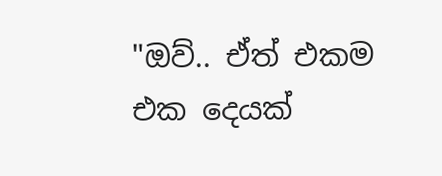"ඔව්.. ඒත් එකම එක දෙයක්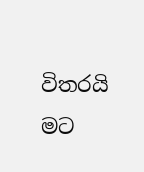විතරයි මට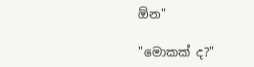ඕන"

"මොකක් ද?"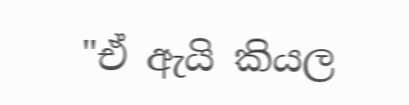"ඒ ඇයි කියල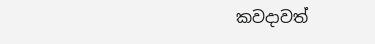කවදාවත්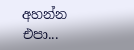අහන්න එපා...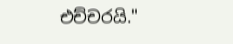එච්චරයි."